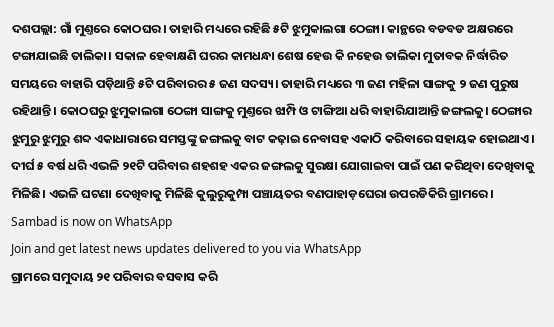ଦଶପଲ୍ଲା: ଗାଁ ମୁଣ୍ତରେ କୋଠଘର। ତାହାରି ମଧ୍ୟରେ ରହିଛି ୫ଟି ଝୁମୁକାଲଗା ଠେଙ୍ଗା। କାନ୍ଥରେ ବଡବଡ ଅକ୍ଷରରେ ଟଙ୍ଗାଯାଇଛି ତାଲିକା। ସକାଳ ହେବାକ୍ଷଣି ଘରର କାମଧନ୍ଧା ଶେଷ ହେଉ କି ନହେଉ ତାଲିକା ମୁତାବକ ନିର୍ଦ୍ଧାରିତ ସମୟରେ ବାହାରି ପଡ଼ିଥାନ୍ତି ୫ଟି ପରିବାରର ୫ ଜଣ ସଦସ୍ୟ। ତାହାରି ମଧ୍ୟରେ ୩ ଜଣ ମହିଳା ସାଙ୍ଗକୁ ୨ ଜଣ ପୁରୁଷ ରହିଥାନ୍ତି। କୋଠଘରୁ ଝୁମୁକାଲଗା ଠେଙ୍ଗା ସାଙ୍ଗକୁ ମୁଣ୍ତରେ ଝାମ୍ପି ଓ ଟାଙ୍ଗିଆ ଧରି ବାହାରିଯାଆନ୍ତି ଜଙ୍ଗଲକୁ। ଠେଙ୍ଗାର ଝୁମୁରୁ ଝୁମୁରୁ ଶବ୍ଦ ଏକାଧାରାରେ ସମସ୍ତଙ୍କୁ ଜଙ୍ଗଲକୁ ବାଟ କଢ଼ାଇ ନେବାସହ ଏକାଠି କରିବାରେ ସହାୟକ ହୋଇଥାଏ। ଦୀର୍ଘ ୫ ବର୍ଷ ଧରି ଏଭଳି ୨୧ଟି ପରିବାର ଶହଶହ ଏକର ଜଙ୍ଗଲକୁ ସୁରକ୍ଷା ଯୋଗାଇବା ପାଇଁ ପଣ କରିଥିବା ଦେଖିବାକୁ ମିଳିଛି। ଏଭଳି ଘଟଣା ଦେଖିବାକୁ ମିଳିଛି କୁଲୁରୁକୁମ୍ପା ପଞ୍ଚାୟତର ବଣପାହାଡ଼ଘେରା ଉପରଡିକିରି ଗ୍ରାମରେ।
Sambad is now on WhatsApp
Join and get latest news updates delivered to you via WhatsApp
ଗ୍ରାମରେ ସମୁଦାୟ ୨୧ ପରିବାର ବସବାସ କରି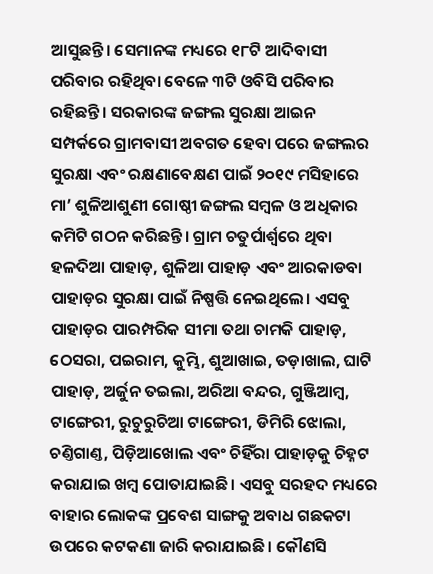ଆସୁଛନ୍ତି। ସେମାନଙ୍କ ମଧ୍ୟରେ ୧୮ଟି ଆଦିବାସୀ ପରିବାର ରହିଥିବା ବେଳେ ୩ଟି ଓବିସି ପରିବାର ରହିଛନ୍ତି। ସରକାରଙ୍କ ଜଙ୍ଗଲ ସୁରକ୍ଷା ଆଇନ ସମ୍ପର୍କରେ ଗ୍ରାମବାସୀ ଅବଗତ ହେବା ପରେ ଜଙ୍ଗଲର ସୁରକ୍ଷା ଏବଂ ରକ୍ଷଣାବେକ୍ଷଣ ପାଇଁ ୨୦୧୯ ମସିହାରେ ମା’ ଶୁଳିଆଶୁଣୀ ଗୋଷ୍ଠୀ ଜଙ୍ଗଲ ସମ୍ବଳ ଓ ଅଧିକାର କମିଟି ଗଠନ କରିଛନ୍ତି। ଗ୍ରାମ ଚତୁର୍ପାର୍ଶ୍ବରେ ଥିବା ହଳଦିଆ ପାହାଡ଼, ଶୁଳିଆ ପାହାଡ଼ ଏବଂ ଆରକାଡବା ପାହାଡ଼ର ସୁରକ୍ଷା ପାଇଁ ନିଷ୍ପତ୍ତି ନେଇଥିଲେ। ଏସବୁ ପାହାଡ଼ର ପାରମ୍ପରିକ ସୀମା ତଥା ଚାମକି ପାହାଡ଼, ଠେସରା, ପଇରାମ, କୁମ୍ଭି, ଶୁଆଖାଇ, ତଡ଼ାଖାଲ, ଘାଟି ପାହାଡ଼, ଅର୍ଜୁନ ତଇଲା, ଅରିଆ ବନ୍ଦର, ଗୁଞ୍ଜିଆମ୍ବ, ଟାଙ୍ଗେରୀ, ରୁଚୁରୁଚିଆ ଟାଙ୍ଗେରୀ, ଡିମିରି ଝୋଲା, ଚଣ୍ତିଗାଣ୍ତ, ପିଡ଼ିଆଖୋଲ ଏବଂ ଚିହିଁରା ପାହାଡ଼କୁ ଚିହ୍ନଟ କରାଯାଇ ଖମ୍ବ ପୋତାଯାଇଛି। ଏସବୁ ସରହଦ ମଧ୍ୟରେ ବାହାର ଲୋକଙ୍କ ପ୍ରବେଶ ସାଙ୍ଗକୁ ଅବାଧ ଗଛକଟା ଉପରେ କଟକଣା ଜାରି କରାଯାଇଛି। କୌଣସି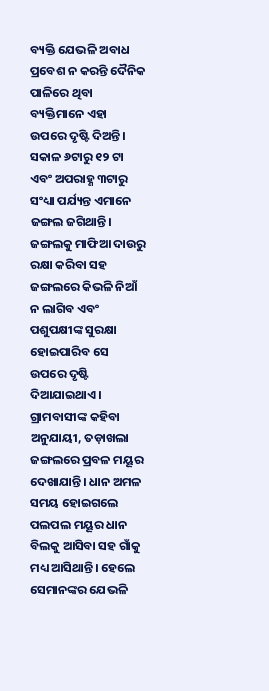ବ୍ୟକ୍ତି ଯେଭଳି ଅବାଧ ପ୍ରବେଶ ନ କରନ୍ତି ଦୈନିକ ପାଳିରେ ଥିବା ବ୍ୟକ୍ତିମାନେ ଏହା ଉପରେ ଦୃଷ୍ଟି ଦିଅନ୍ତି। ସକାଳ ୬ଟାରୁ ୧୨ ଟା ଏବଂ ଅପରାହ୍ଣ ୩ଟାରୁ ସଂଧ୍ୟା ପର୍ଯ୍ୟନ୍ତ ଏମାନେ ଜଙ୍ଗଲ ଜଗିଥାନ୍ତି। ଜଙ୍ଗଲକୁ ମାଫିଆ ଦାଉରୁ ରକ୍ଷା କରିବା ସହ ଜଙ୍ଗଲରେ କିଭଳି ନିଆଁ ନ ଲାଗିବ ଏବଂ ପଶୁପକ୍ଷୀଙ୍କ ସୁରକ୍ଷା ହୋଇପାରିବ ସେ ଉପରେ ଦୃଷ୍ଟି ଦିଆଯାଇଥାଏ।
ଗ୍ରାମବାସୀଙ୍କ କହିବା ଅନୁଯାୟୀ, ତଡ଼ାଖଲା ଜଙ୍ଗଲରେ ପ୍ରବଳ ମୟୂର ଦେଖାଯାନ୍ତି। ଧାନ ଅମଳ ସମୟ ହୋଇଗଲେ ପଲପଲ ମୟୂର ଧାନ ବିଲକୁ ଆସିବା ସହ ଗାଁକୁ ମଧ୍ୟ ଆସିଥାନ୍ତି। ହେଲେ ସେମାନଙ୍କର ଯେଭଳି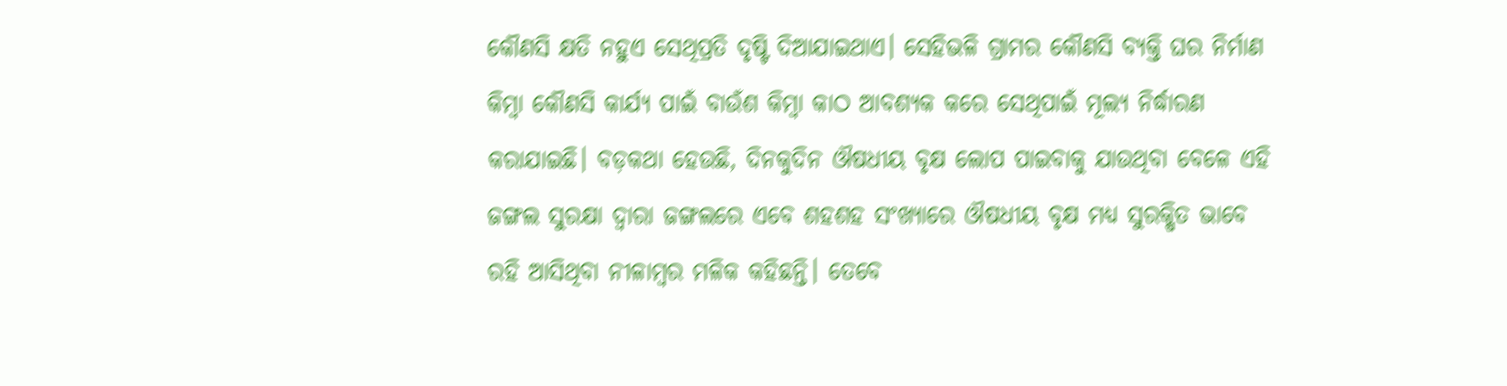କୌଣସି କ୍ଷତି ନହୁଏ ସେଥିପ୍ରତି ଦୃଷ୍ଟି ଦିଆଯାଇଥାଏ। ସେହିଭଳି ଗ୍ରାମର କୌଣସି ବ୍ୟକ୍ତି ଘର ନିର୍ମାଣ କିମ୍ବା କୌଣସି କାର୍ଯ୍ୟ ପାଇଁ ବାଉଁଶ କିମ୍ବା କାଠ ଆବଶ୍ୟକ କରେ ସେଥିପାଇଁ ମୂଲ୍ୟ ନିର୍ଦ୍ଧାରଣ କରାଯାଇଛି। ବଡ଼କଥା ହେଉଛି, ଦିନକୁଦିନ ଔଷଧୀୟ ବୃକ୍ଷ ଲୋପ ପାଇବାକୁ ଯାଉଥିବା ବେଳେ ଏହି ଜଙ୍ଗଲ ସୁରକ୍ଷା ଦ୍ବାରା ଜଙ୍ଗଲରେ ଏବେ ଶହଶହ ସଂଖ୍ୟାରେ ଔଷଧୀୟ ବୃକ୍ଷ ମଧ୍ୟ ସୁରକ୍ଷିତ ଭାବେ ରହି ଆସିଥିବା ନୀଳାମ୍ବର ମଳିକ କହିଛନ୍ତି। ତେବେ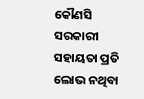କୌଣସି ସରକାରୀ ସହାୟତା ପ୍ରତି ଲୋଭ ନଥିବା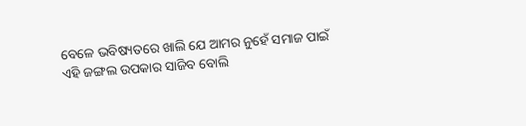ବେଳେ ଭବିଷ୍ୟତରେ ଖାଲି ଯେ ଆମର ନୁହେଁ ସମାଜ ପାଇଁ ଏହି ଜଙ୍ଗଲ ଉପକାର ସାଜିବ ବୋଲି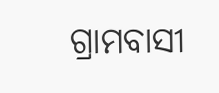ଗ୍ରାମବାସୀ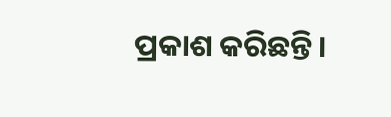ପ୍ରକାଶ କରିଛନ୍ତି।